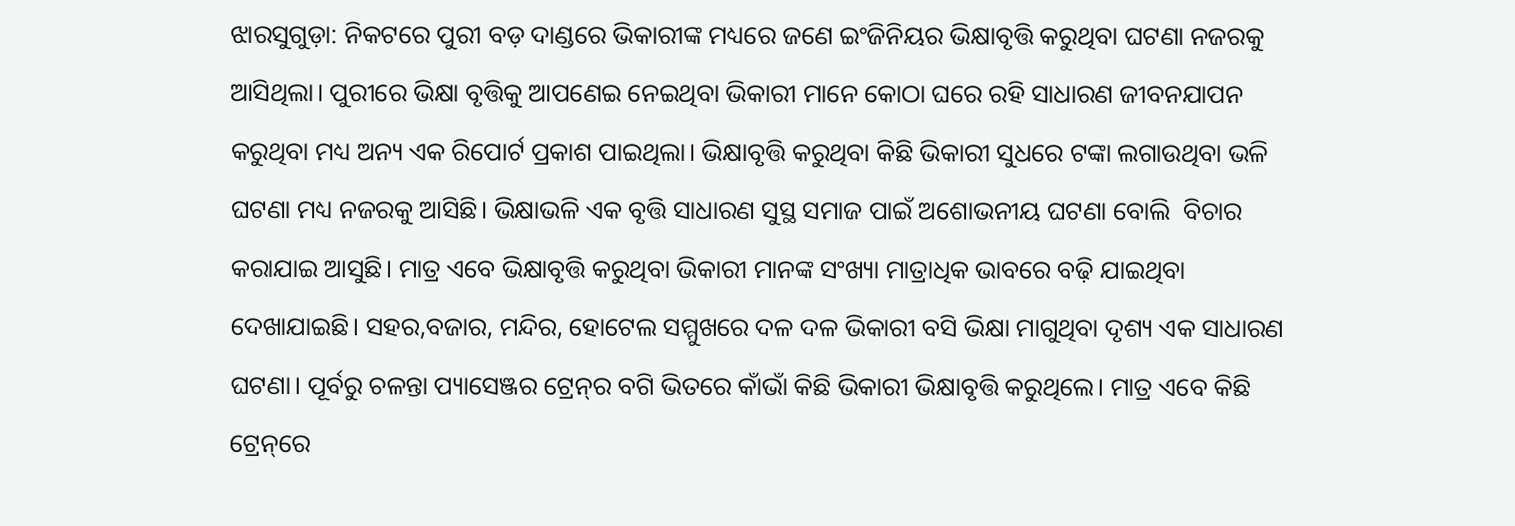ଝାରସୁଗୁଡ଼ା: ନିକଟରେ ପୁରୀ ବଡ଼ ଦାଣ୍ଡରେ ଭିକାରୀଙ୍କ ମଧ୍ୟରେ ଜଣେ ଇଂଜିନିୟର ଭିକ୍ଷାବୃତ୍ତି କରୁଥିବା ଘଟଣା ନଜରକୁ ଆସିଥିଲା। ପୁରୀରେ ଭିକ୍ଷା ବୃତ୍ତିକୁ ଆପଣେଇ ନେଇଥିବା ଭିକାରୀ ମାନେ କୋଠା ଘରେ ରହି ସାଧାରଣ ଜୀବନଯାପନ କରୁଥିବା ମଧ୍ୟ ଅନ୍ୟ ଏକ ରିପୋର୍ଟ ପ୍ରକାଶ ପାଇଥିଲା। ଭିକ୍ଷାବୃତ୍ତି କରୁଥିବା କିଛି ଭିକାରୀ ସୁଧରେ ଟଙ୍କା ଲଗାଉଥିବା ଭଳି ଘଟଣା ମଧ୍ୟ ନଜରକୁ ଆସିଛି। ଭିକ୍ଷାଭଳି ଏକ ବୃତ୍ତି ସାଧାରଣ ସୁସ୍ଥ ସମାଜ ପାଇଁ ଅଶୋଭନୀୟ ଘଟଣା ବୋଲି  ବିଚାର କରାଯାଇ ଆସୁଛି। ମାତ୍ର ଏବେ ଭିକ୍ଷାବୃତ୍ତି କରୁଥିବା ଭିକାରୀ ମାନଙ୍କ ସଂଖ୍ୟା ମାତ୍ରାଧିକ ଭାବରେ ବଢ଼ି ଯାଇଥିବା ଦେଖାଯାଇଛି। ସହର,ବଜାର, ମନ୍ଦିର, ହୋଟେଲ ସମ୍ମୁଖରେ ଦଳ ଦଳ ଭିକାରୀ ବସି ଭିକ୍ଷା ମାଗୁଥିବା ଦୃଶ୍ୟ ଏକ ସାଧାରଣ ଘଟଣା। ପୂର୍ବରୁ ଚଳନ୍ତା ପ୍ୟାସେଞ୍ଜର ଟ୍ରେନ୍‌ର ବଗି ଭିତରେ କାଁଭାଁ କିଛି ଭିକାରୀ ଭିକ୍ଷାବୃତ୍ତି କରୁଥିଲେ। ମାତ୍ର ଏବେ କିଛି ଟ୍ରେନ୍‌ରେ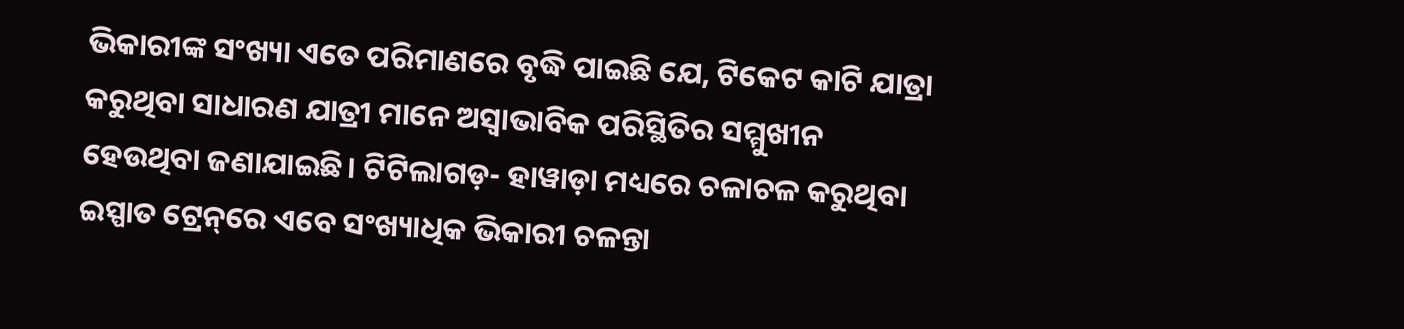ଭିକାରୀଙ୍କ ସଂଖ୍ୟା ଏତେ ପରିମାଣରେ ବୃଦ୍ଧି ପାଇଛି ଯେ, ଟିକେଟ କାଟି ଯାତ୍ରା କରୁଥିବା ସାଧାରଣ ଯାତ୍ରୀ ମାନେ ଅସ୍ବାଭାବିକ ପରିସ୍ଥିତିର ସମ୍ମୁଖୀନ ହେଉଥିବା ଜଣାଯାଇଛି। ଟିଟିଲାଗଡ଼- ହାୱାଡ଼ା ମଧ୍ୟରେ ଚଳାଚଳ କରୁଥିବା ଇସ୍ପାତ ଟ୍ରେନ୍‌ରେ ଏବେ ସଂଖ୍ୟାଧିକ ଭିକାରୀ ଚଳନ୍ତା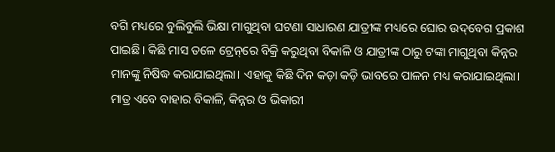ବଗି ମଧ୍ୟରେ ବୁଲିବୁଲି ଭିକ୍ଷା ମାଗୁଥିବା ଘଟଣା ସାଧାରଣ ଯାତ୍ରୀଙ୍କ ମଧ୍ୟରେ ଘୋର ଉଦ୍‌ବେଗ ପ୍ରକାଶ ପାଇଛି। କିଛି ମାସ ତଳେ ଟ୍ରେନ୍‌ରେ ବିକ୍ରି କରୁଥିବା ବିକାଳି ଓ ଯାତ୍ରୀଙ୍କ ଠାରୁ ଟଙ୍କା ମାଗୁଥିବା କିନ୍ନର ମାନଙ୍କୁ ନିଷିଦ୍ଧ କରାଯାଇଥିଲା। ଏହାକୁ କିଛି ଦିନ କଡ଼ା କଡ଼ି ଭାବରେ ପାଳନ ମଧ୍ୟ କରାଯାଇଥିଲା। ମାତ୍ର ଏବେ ବାହାର ବିକାଳି, କିନ୍ନର ଓ ଭିକାରୀ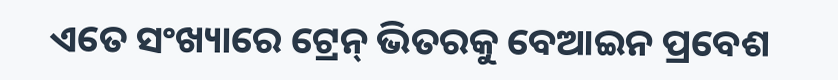ଏ‌ତେ ସଂଖ୍ୟାରେ ଟ୍ରେନ୍‌ ଭିତରକୁ ବେଆଇନ ପ୍ରବେଶ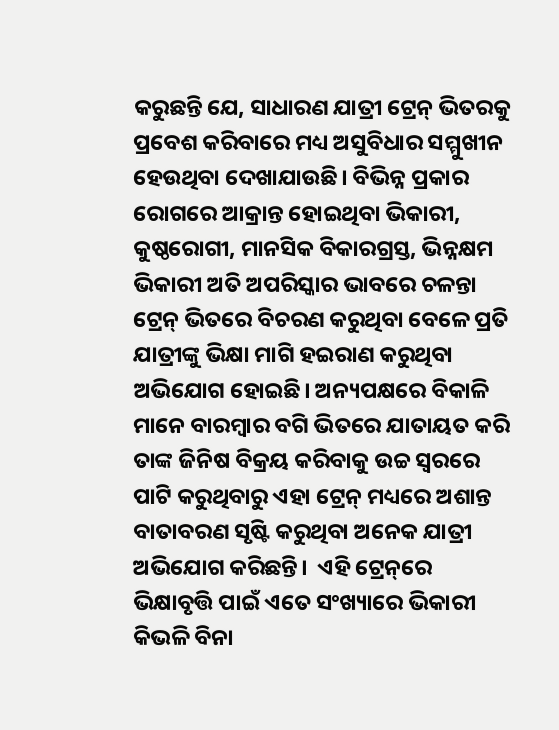କରୁଛନ୍ତି ଯେ, ସାଧାରଣ ଯାତ୍ରୀ ଟ୍ରେନ୍‌ ଭିତ‌ରକୁ ପ୍ରବେଶ କରିବାରେ ମଧ୍ୟ ଅସୁବିଧାର ସମ୍ମୁଖୀନ ହେଉଥିବା ଦେଖାଯାଉଛି। ବିଭିନ୍ନ ପ୍ରକାର ରୋଗରେ ଆକ୍ରାନ୍ତ ହୋଇଥିବା ଭିକାରୀ, କୁଷ୍ଠରୋଗୀ, ମାନସିକ ବିକାରଗ୍ରସ୍ତ, ଭିନ୍ନକ୍ଷମ ଭିକାରୀ ଅତି ଅପରିସ୍କାର ଭାବରେ ‌ଚଳନ୍ତା ଟ୍ରେନ୍‌ ଭିତରେ ବିଚରଣ କରୁଥିବା ବେଳେ ପ୍ରତି ଯାତ୍ରୀଙ୍କୁ ଭିକ୍ଷା ମାଗି ହଇରାଣ କରୁଥିବା ଅଭିଯୋଗ ହୋଇଛି। ଅନ୍ୟପକ୍ଷରେ ବିକାଳି ମାନେ ବାରମ୍ବାର ବଗି ଭିତରେ ଯାତାୟତ କରି ତାଙ୍କ ଜିନିଷ ବିକ୍ରୟ କରିବାକୁ ଉଚ୍ଚ ସ୍ବରରେ ପାଟି କରୁଥିବାରୁ ଏହା ଟ୍ରେନ୍‌ ମଧ୍ୟରେ ଅଶାନ୍ତ ବାତାବରଣ ସୃଷ୍ଟି କରୁଥିବା ଅନେକ ଯାତ୍ରୀ ଅଭିଯୋଗ କରିଛନ୍ତି।  ଏହି ଟ୍ରେନ୍‌ରେ ଭିକ୍ଷାବୃତ୍ତି ପାଇଁ ଏତେ ସଂଖ୍ୟାରେ ଭିକାରୀ କିଭଳି ବିନା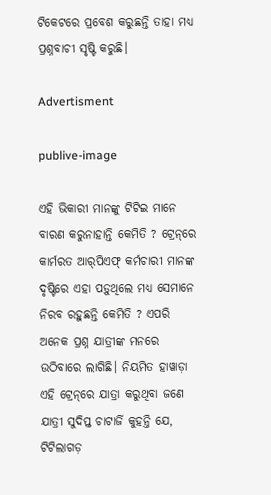ଟିକେଟରେ ପ୍ରବେଶ କରୁଛନ୍ତି ତାହା ମଧ୍ୟ ପ୍ରଶ୍ନବାଚୀ ସୃଷ୍ଟି କରୁଛି।

Advertisment

publive-image

ଏହି ଭିକାରୀ ମାନଙ୍କୁ ଟିଟିଇ ମାନେ ବାରଣ କରୁନାହାନ୍ତି କେମିତି ? ଟ୍ରେନ୍‌ରେ କାର୍ମରତ ଆର୍‌ପିଏଫ୍‌ କର୍ମଚାରୀ ମାନଙ୍କ ଦୃଷ୍ଟିରେ ଏହା ପଡ଼ୁଥିଲେ ମଧ୍ୟ ସେମାନେ ନିରବ ରହୁଛନ୍ତି କେମିତି ? ଏପରି ଅନେକ ପ୍ରଶ୍ନ ଯାତ୍ରୀଙ୍କ ମନରେ ଉଠିବାରେ ଲାଗିଛି। ନିୟମିତ ହାୱାଡ଼ା ଏହି ଟ୍ରେନ୍‌ରେ ଯାତ୍ରା କରୁଥିବା ଜଣେ ଯାତ୍ରୀ ସୁଦିପ୍ତ ଚାଟାର୍ଜି କୁହନ୍ତି ଯେ, ଟିଟିଲାଗଡ଼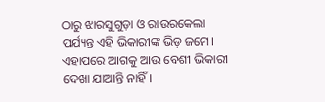ଠାରୁ ଝାରସୁଗୁଡ଼ା ଓ ରାଉରକେଲା ପର୍ଯ୍ୟନ୍ତ ଏହି ଭିକାରୀଙ୍କ ଭିଡ଼ ଜମେ। ଏହାପରେ ଆଗକୁ ଆଉ ବେଶୀ ଭିକାରୀ ଦେଖା ଯାଆନ୍ତି ନାହିଁ।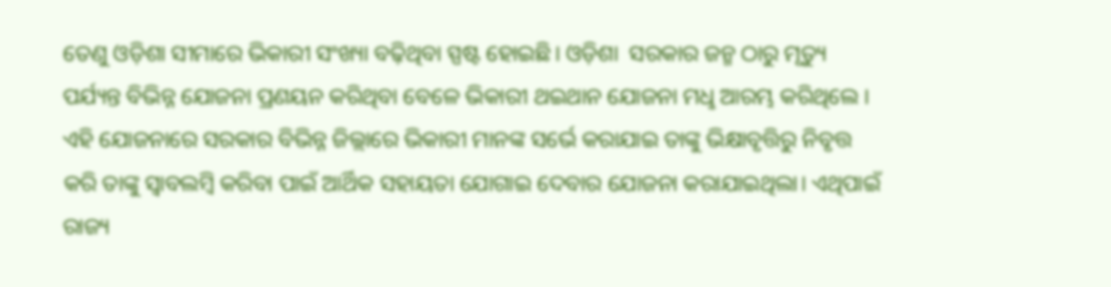ତେଣୁ ଓଡ଼ିଶା ସୀମାରେ ଭିକାରୀ ସଂଖ୍ୟା ବଢ଼ିଥିବା ସ୍ପଷ୍ଟ ହୋଇଛି। ଓଡ଼ିଶା  ସରକାର ଜନ୍ମ ଠାରୁ ମୃତ୍ୟୁ ପର୍ଯ୍ୟନ୍ତ ବିଭିନ୍ନ ଯୋଜନା ପ୍ରଣୟନ କରିଥିବା ବେଳେ ଭିକାରୀ ଥଇଥାନ ଯୋଜନା ମଧୢ ଆରମ୍ଭ କରିଥିଲେ । ଏହି ଯୋଜନାରେ ସରକାର ବିଭିନ୍ନ ଜିଲ୍ଲାରେ ଭିକାରୀ ମାନଙ୍କ ସର୍ଭେ କରାଯାଇ ତାଙ୍କୁ ଭିକ୍ଷାବୃତ୍ତିରୁ ନିବୃତ୍ତ କରି ତାଙ୍କୁ ସ୍ବାବଲମ୍ବି କରିବା ପାଇଁ ଆର୍ଥିକ ସହାୟତା ଯୋଗାଇ ଦେବାର ଯୋଜନା କରାଯାଇଥିଲା। ଏଥିପାଇଁ ରାଜ୍ୟ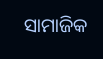ସାମାଜିକ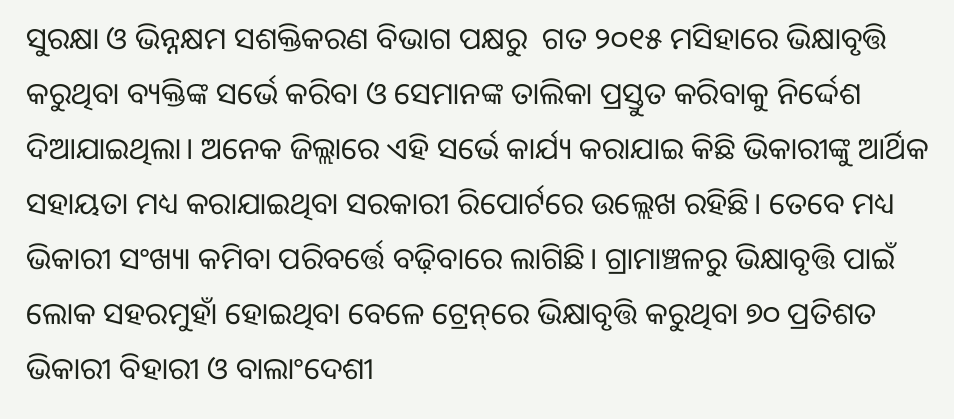ସୁରକ୍ଷା ଓ ଭିନ୍ନକ୍ଷମ ସଶକ୍ତିକରଣ ବିଭାଗ ପକ୍ଷରୁ  ଗତ ୨୦୧୫ ମସିହାରେ ଭିକ୍ଷାବୃତ୍ତି କରୁଥିବା ବ୍ୟକ୍ତିଙ୍କ ସର୍ଭେ କରିବା ଓ ସେମାନଙ୍କ ତାଲିକା ପ୍ରସ୍ତୁତ କରିବାକୁ ନିର୍ଦ୍ଦେଶ ଦିଆଯାଇଥିଲା। ଅନେକ ଜିଲ୍ଲାରେ ଏହି ସର୍ଭେ କାର୍ଯ୍ୟ କରାଯାଇ କିଛି ଭିକାରୀଙ୍କୁ ଆର୍ଥିକ ସହାୟତା ମଧ୍ୟ କରାଯାଇଥିବା ସରକାରୀ ରିପୋର୍ଟରେ ଉଲ୍ଲେଖ ରହିଛି। ତେବେ ମଧ୍ୟ ଭିକାରୀ ସଂଖ୍ୟା କମିବା ପରିବର୍ତ୍ତେ ବଢ଼ିବାରେ ଲାଗିଛି। ଗ୍ରାମାଞ୍ଚଳରୁ ଭିକ୍ଷାବୃତ୍ତି ପାଇଁ ଲୋକ ସହରମୁହାଁ ହୋଇଥିବା ବେଳେ ଟ୍ରେନ୍‌ରେ ଭିକ୍ଷାବୃତ୍ତି କରୁଥିବା ୭୦ ପ୍ରତିଶତ ଭିକାରୀ ବିହାରୀ ଓ ବାଲାଂଦେଶୀ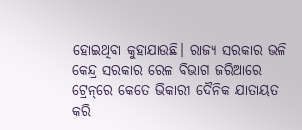ହୋଇଥିବା କୁହାଯାଉଛି। ରାଜ୍ୟ ସରକାର ଭଳି କେନ୍ଦ୍ର ସରକାର ରେଳ ବିଭାଗ ଜରିଆରେ ଟ୍ରେନ୍‌ରେ କେତେ ଭିକାରୀ ଦୈନିକ ଯାତାୟତ କରି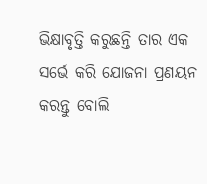ଭିକ୍ଷାବୃତ୍ତି କରୁଛନ୍ତି ତାର ଏକ ସର୍ଭେ କରି ଯୋଜନା ପ୍ରଣୟନ କରନ୍ତୁ ବୋଲି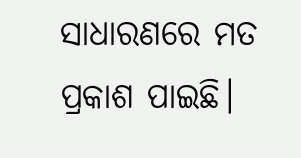ସାଧାରଣରେ ମତ ପ୍ରକାଶ ପାଇଛି।